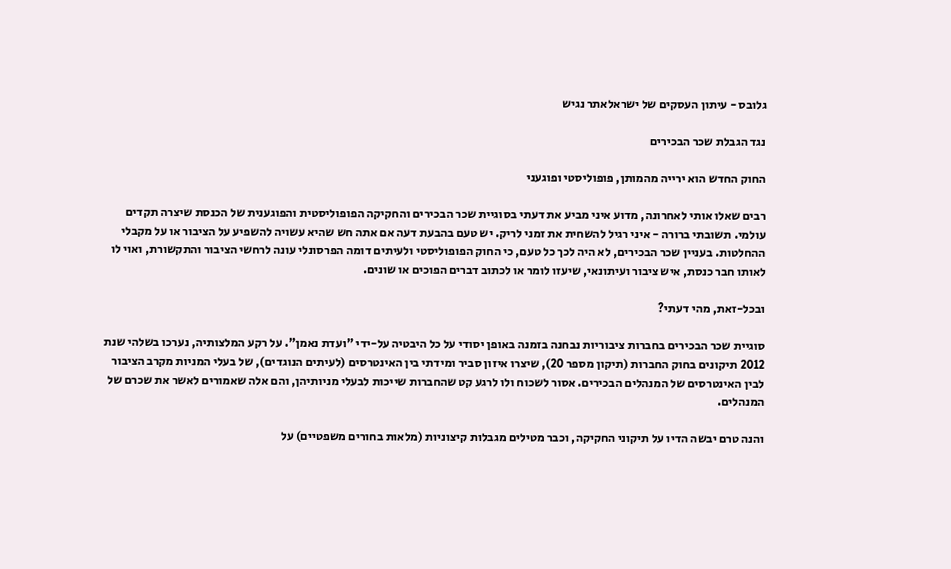גלובס - עיתון העסקים של ישראלאתר נגיש

נגד הגבלת שכר הבכירים

החוק החדש הוא ירייה מהמותן, פופוליסטי ופוגעני

רבים שאלו אותי לאחרונה, מדוע איני מביע את דעתי בסוגיית שכר הבכירים והחקיקה הפופוליסטית והפוגענית של הכנסת שיצרה תקדים עולמי. תשובתי ברורה - איני רגיל להשחית את זמני לריק. יש טעם בהבעת דעה אם אתה חש שהיא עשויה להשפיע על הציבור או על מקבלי ההחלטות. בעניין שכר הבכירים, לא היה לכך כל טעם, כי החוק הפופוליסטי ולעיתים דומה הפרסונלי עונה לרחשי הציבור והתקשורת, ואוי לו לאותו חבר כנסת, איש ציבור ועיתונאי, שיעזו לומר או לכתוב דברים הפוכים או שונים.

ובכל-זאת, מהי דעתי?

סוגיית שכר הבכירים בחברות ציבוריות נבחנה בזמנה באופן יסודי על כל היבטיה על-ידי "ועדת נאמן". על רקע המלצותיה, נערכו בשלהי שנת 2012 תיקונים בחוק החברות (תיקון מספר 20), שיצרו איזון סביר ומידתי בין האינטרסים (לעיתים הנוגדים), של בעלי המניות מקרב הציבור לבין האינטרסים של המנהלים הבכירים. אסור לשכוח ולו לרגע קט שהחברות שייכות לבעלי מניותיהן, והם אלה שאמורים לאשר את שכרם של המנהלים.

והנה טרם יבשה הדיו על תיקוני החקיקה, וכבר מטילים מגבלות קיצוניות (מלאות בחורים משפטיים) על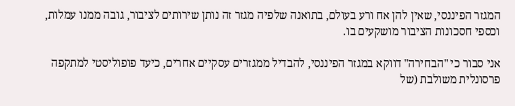המגזר הפיננסי, שאין להן אח ורע בעולם, בתואנה שלפיה מגזר זה נותן שירותים לציבור, גובה ממנו עמלות, וכספי חסכונות הציבור מושקעים בו.

אני סבור כי "הבחירה" דווקא במגזר הפיננסי, להבדיל ממגזרים עסקיים אחרים, כיעד פופוליסטי למתקפה פרסונלית משולבת (של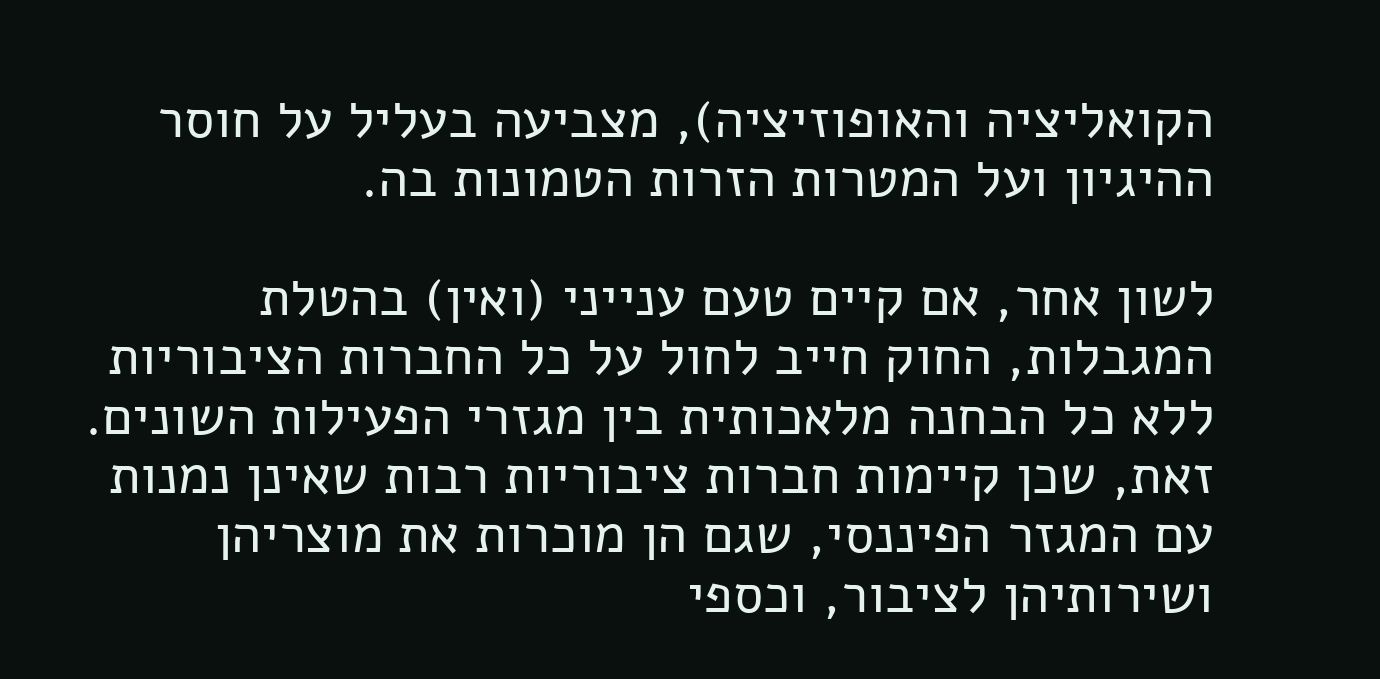הקואליציה והאופוזיציה), מצביעה בעליל על חוסר ההיגיון ועל המטרות הזרות הטמונות בה.

לשון אחר, אם קיים טעם ענייני (ואין) בהטלת המגבלות, החוק חייב לחול על כל החברות הציבוריות ללא כל הבחנה מלאכותית בין מגזרי הפעילות השונים. זאת, שכן קיימות חברות ציבוריות רבות שאינן נמנות עם המגזר הפיננסי, שגם הן מוכרות את מוצריהן ושירותיהן לציבור, וכספי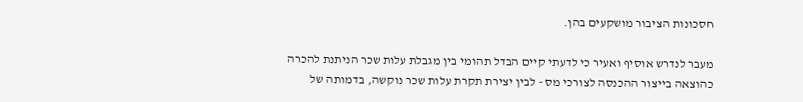חסכונות הציבור מושקעים בהן.

מעבר לנדרש אוסיף ואעיר כי לדעתי קיים הבדל תהומי בין מגבלת עלות שכר הניתנת להכרה כהוצאה בייצור ההכנסה לצורכי מס - לבין יצירת תקרת עלות שכר נוקשה, בדמותה של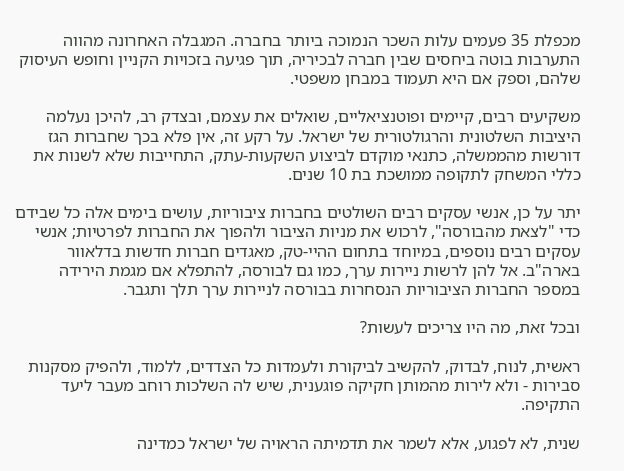מכפלת 35 פעמים עלות השכר הנמוכה ביותר בחברה. המגבלה האחרונה מהווה התערבות בוטה ביחסים שבין חברה לבכיריה, תוך פגיעה בזכויות הקניין וחופש העיסוק שלהם, וספק אם היא תעמוד במבחן משפטי.

משקיעים רבים, קיימים ופוטנציאליים, שואלים את עצמם, ובצדק רב, להיכן נעלמה היציבות השלטונית והרגולטורית של ישראל. על רקע זה, אין פלא בכך שחברות הגז דורשות מהממשלה, כתנאי מוקדם לביצוע השקעות-עתק, התחייבות שלא לשנות את כללי המשחק לתקופה ממושכת בת 10 שנים.

יתר על כן, אנשי עסקים רבים השולטים בחברות ציבוריות, עושים בימים אלה כל שבידם כדי "לצאת מהבורסה", לרכוש את מניות הציבור ולהפוך את החברות לפרטיות; אנשי עסקים רבים נוספים, במיוחד בתחום ההיי-טק, מאגדים חברות חדשות בדלאוור בארה"ב. אל להן לרשות ניירות ערך, כמו גם לבורסה, להתפלא אם מגמת הירידה במספר החברות הציבוריות הנסחרות בבורסה לניירות ערך תלך ותגבר.

ובכל זאת, מה היו צריכים לעשות?

ראשית, לנוח, לבדוק, להקשיב לביקורת ולעמדות כל הצדדים, ללמוד, ולהפיק מסקנות סבירות - ולא לירות מהמותן חקיקה פוגענית, שיש לה השלכות רוחב מעבר ליעד התקיפה.

שנית, לא לפגוע, אלא לשמר את תדמיתה הראויה של ישראל כמדינה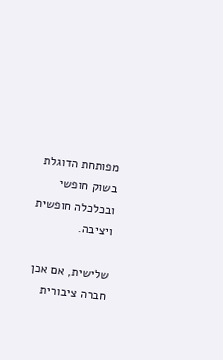מפותחת הדוגלת בשוק חופשי ובכלכלה חופשית ויציבה.

שלישית, אם אכן חברה ציבורית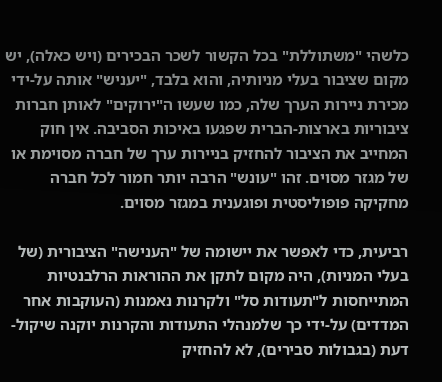כלשהי "משתוללת" בכל הקשור לשכר הבכירים (ויש כאלה), יש מקום שציבור בעלי מניותיה, והוא בלבד, "יעניש" אותה על-ידי מכירת ניירות הערך שלה, כמו שעשו ה"ירוקים" לאותן חברות ציבוריות בארצות-הברית שפגעו באיכות הסביבה. אין חוק המחייב את הציבור להחזיק בניירות ערך של חברה מסוימת או של מגזר מסוים. זהו "עונש" הרבה יותר חמור לכל חברה מחקיקה פופוליסטית ופוגענית במגזר מסוים.

רביעית, כדי לאפשר את יישומה של "הענישה" הציבורית (של בעלי המניות), היה מקום לתקן את ההוראות הרלבנטיות המתייחסות ל"תעודות סל" ולקרנות נאמנות (העוקבות אחר המדדים) על-ידי כך שלמנהלי התעודות והקרנות יוקנה שיקול-דעת (בגבולות סבירים), לא להחזיק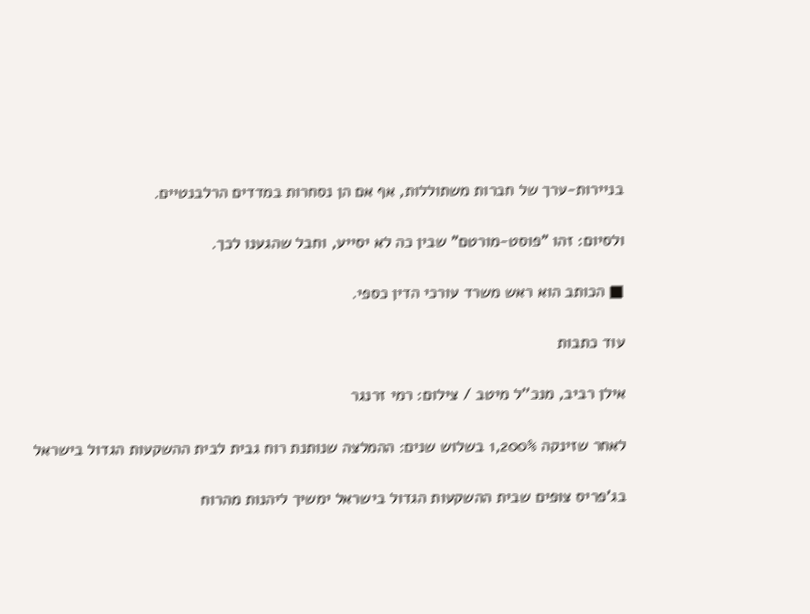בניירות-ערך של חברות משתוללות, אף אם הן נסחרות במדדים הרלבנטיים.

ולסיום: זהו "פוסט-מורטם" שבין כה לא יסייע, וחבל שהגענו לכך.

■ הכותב הוא ראש משרד עורכי הדין כספי.

עוד כתבות

אילן רביב, מנכ''ל מיטב / צילום: רמי זרנגר

לאחר שזינקה 1,200% בשלוש שנים: ההמלצה שנותנת רוח גבית לבית ההשקעות הגדול בישראל

בג'פריס צופים שבית ההשקעות הגדול בישראל ימשיך ליהנות מהרוח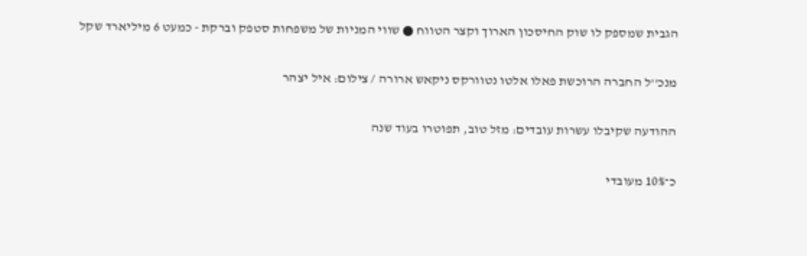הגבית שמספק לו שוק החיסכון הארוך וקצר הטווח ● שווי המניות של משפחות סטפק וברקת - כמעט 6 מיליארד שקל

מנכ''ל החברה הרוכשת פאלו אלטו נטוורקס ניקאש ארורה / צילום: איל יצהר

ההודעה שקיבלו עשרות עובדים: מזל טוב, תפוטרו בעוד שנה

כ־10% מעובדי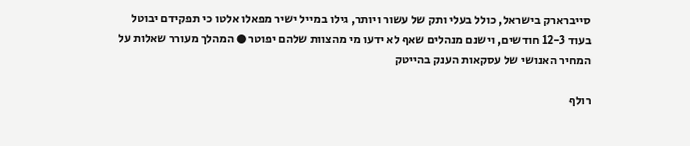סייברארק בישראל, כולל בעלי ותק של עשור ויותר, גילו במייל ישיר מפאלו אלטו כי תפקידם יבוטל בעוד 12-3 חודשים, וישנם מנהלים שאף לא ידעו מי מהצוות שלהם יפוטר ● המהלך מעורר שאלות על המחיר האנושי של עסקאות הענק בהייטק

רולף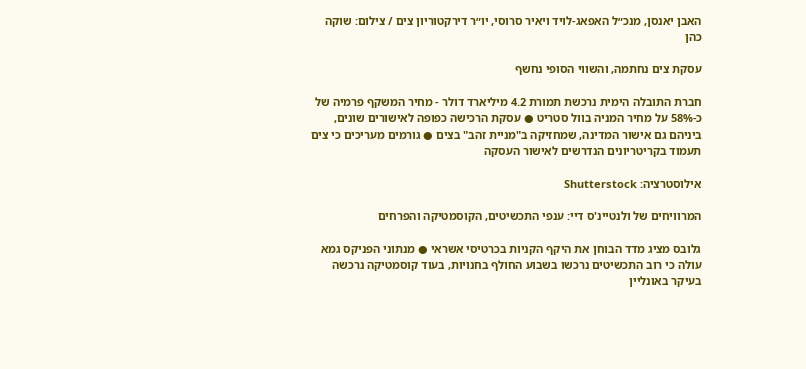האבן יאנסן, מנכ״ל האפאג-לויד ויאיר סרוסי, יו״ר דירקטוריון צים / צילום: שוקה כהן

עסקת צים נחתמה, והשווי הסופי נחשף

חברת התובלה הימית נרכשת תמורת 4.2 מיליארד דולר - מחיר המשקף פרמיה של כ-58% על מחיר המניה בוול סטריט ● עסקת הרכישה כפופה לאישורים שונים, ביניהם גם אישור המדינה, שמחזיקה ב"מניית זהב" בצים ● גורמים מעריכים כי צים תעמוד בקריטריונים הנדרשים לאישור העסקה

אילוסטרציה: Shutterstock

המרוויחים של ולנטיינ'ס דיי: ענפי התכשיטים, הקוסמטיקה והפרחים

גלובס מציג מדד הבוחן את היקף הקניות בכרטיסי אשראי ● מנתוני הפניקס גמא עולה כי רוב התכשיטים נרכשו בשבוע החולף בחנויות, בעוד קוסמטיקה נרכשה בעיקר באונליין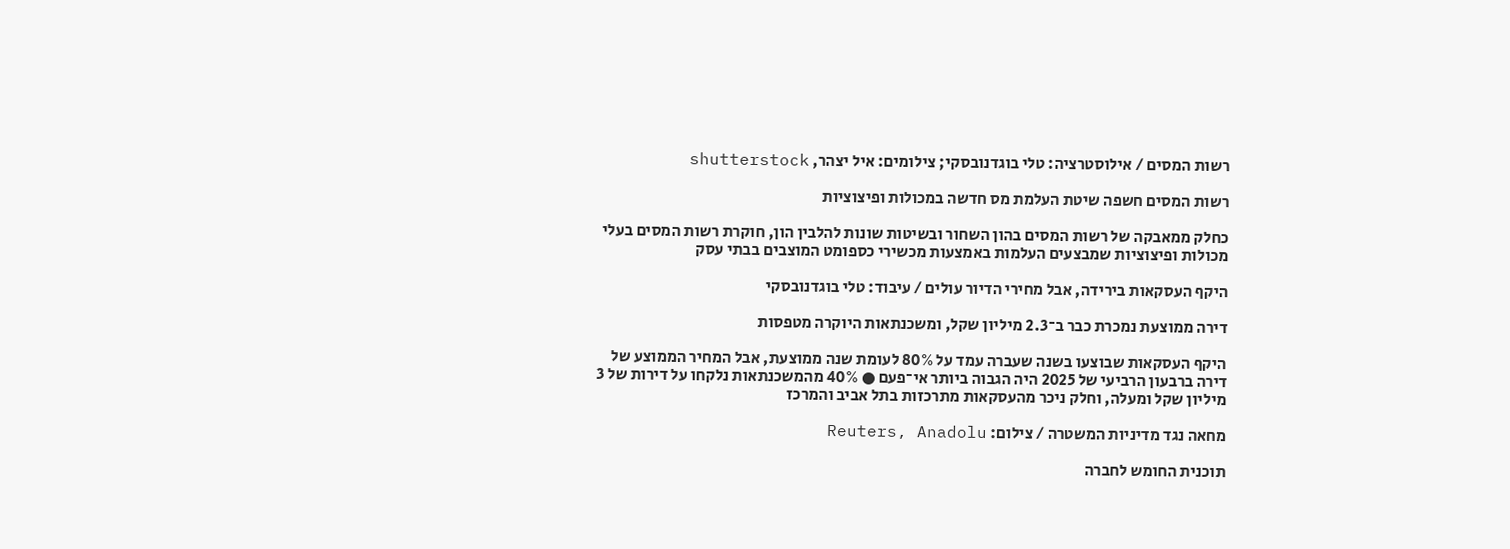רשות המסים / אילוסטרציה: טלי בוגדנובסקי; צילומים: איל יצהר, shutterstock

רשות המסים חשפה שיטת העלמת מס חדשה במכולות ופיצוציות

כחלק ממאבקה של רשות המסים בהון השחור ובשיטות שונות להלבין הון, חוקרת רשות המסים בעלי מכולות ופיצוציות שמבצעים העלמות באמצעות מכשירי כספומט המוצבים בבתי עסק

היקף העסקאות בירידה, אבל מחירי הדיור עולים / עיבוד: טלי בוגדנובסקי

דירה ממוצעת נמכרת כבר ב־2.3 מיליון שקל, ומשכנתאות היוקרה מטפסות

היקף העסקאות שבוצעו בשנה שעברה עמד על 80% לעומת שנה ממוצעת, אבל המחיר הממוצע של דירה ברבעון הרביעי של 2025 היה הגבוה ביותר אי־פעם ● 40% מהמשכנתאות נלקחו על דירות של 3 מיליון שקל ומעלה, וחלק ניכר מהעסקאות מתרכזות בתל אביב והמרכז

מחאה נגד מדיניות המשטרה / צילום: Reuters, Anadolu

תוכנית החומש לחברה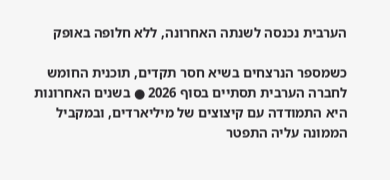הערבית נכנסה לשנתה האחרונה, ללא חלופה באופק

כשמספר הנרצחים בשיא חסר תקדים, תוכנית החומש לחברה הערבית תסתיים בסוף 2026 ● בשנים האחרונות היא התמודדה עם קיצוצים של מיליארדים, ובמקביל הממונה עליה התפטר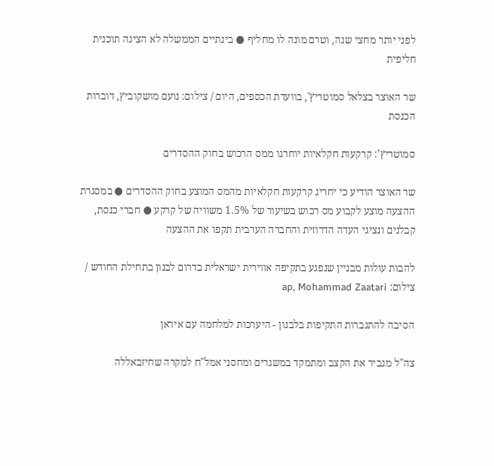לפני יותר מחצי שנה, וטרם מונה לו מחליף ● בינתיים הממשלה לא הציגה תוכנית חליפית

שר האוצר בצלאל סמוטריץ', בוועדת הכספים, היום / צילום: נועם מושקוביץ, דוברות הכנסת

סמוטריץ’: קרקעות חקלאיות יוחרגו ממס הרכוש בחוק ההסדרים

שר האוצר הודיע כי יחריג קרקעות חקלאיות מהמס המוצע בחוק ההסדרים ● במסגרת ההצעה מוצע לקבוע מס רכוש בשיעור של 1.5% משוויה של קרקע ● חברי כנסת, קבלנים ונציגי העדה הדרוזית והחברה הערבית תקפו את ההצעה

להבות עולות מבניין שנפגע בתקיפה אווירית ישראלית בדרום לבנון בתחילת החודש / צילום: ap, Mohammad Zaatari

הסיבה להתגברות התקיפות בלבנון - היערכות למלחמה עם איראן

צה"ל מגביר את הקצב ומתמקד במשגרים ומחסני אמל"ח למקרה שחיזבאללה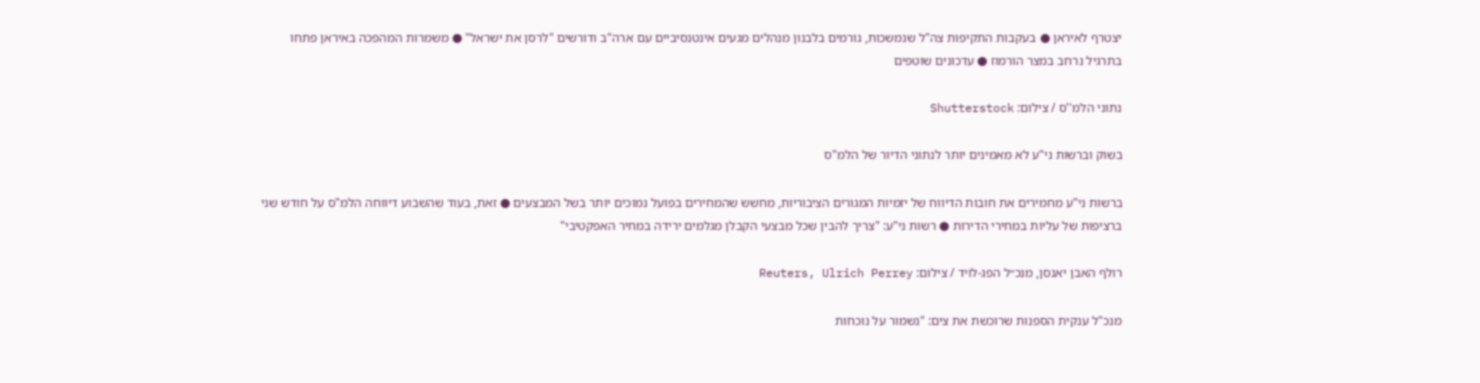יצטרף לאיראן ● בעקבות התקיפות צה"ל שנמשכות, גורמים בלבנון מנהלים מגעים אינטנסיביים עם ארה"ב ודורשים "לרסן את ישראל" ● משמרות המהפכה באיראן פתחו בתרגיל נרחב במצר הורמוז ● עדכונים שוטפים

נתוני הלמ''ס / צילום: Shutterstock

בשוק וברשות ני"ע לא מאמינים יותר לנתוני הדיור של הלמ"ס

ברשות ני"ע מחמירים את חובות הדיווח של יזמיות המגורים הציבוריות, מחשש שהמחירים בפועל נמוכים יותר בשל המבצעים ● זאת, בעוד שהשבוע דיווחה הלמ"ס על חודש שני ברציפות של עליות במחירי הדירות ● רשות ני"ע: "צריך להבין שכל מבצעי הקבלן מגלמים ירידה במחיר האפקטיבי"

רולף האבן יאנסן, מנכ״ל הפג-לויד / צילום: Reuters, Ulrich Perrey

מנכ"ל ענקית הספנות שרוכשת את צים: "נשמור על נוכחות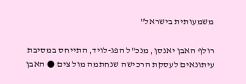משמעותית בישראל"

רולף האבן יאנסן, מנכ"ל הפג-לויד, התייחס במסיבת עיתונאים לעסקת הרכישה שנחתמה מול צים ● האבן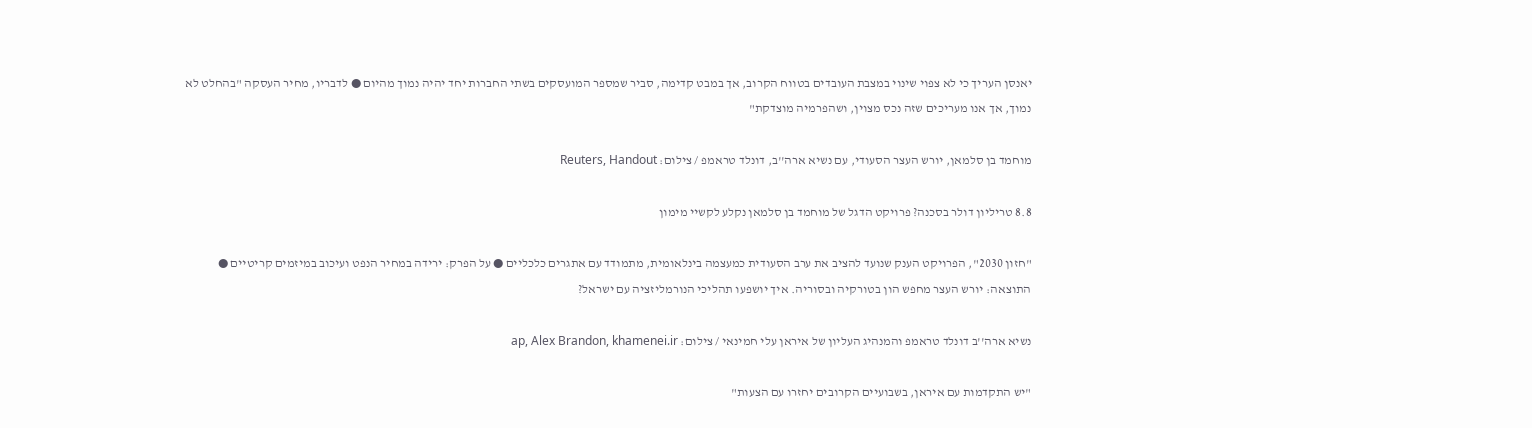יאנסן העריך כי לא צפוי שינוי במצבת העובדים בטווח הקרוב, אך במבט קדימה, סביר שמספר המועסקים בשתי החברות יחד יהיה נמוך מהיום ● לדבריו, מחיר העסקה "בהחלט לא נמוך, אך אנו מעריכים שזה נכס מצוין, ושהפרמיה מוצדקת"

מוחמד בן סלמאן, יורש העצר הסעודי, עם נשיא ארה''ב, דונלד טראמפ / צילום: Reuters, Handout

8.8 טריליון דולר בסכנה? פרויקט הדגל של מוחמד בן סלמאן נקלע לקשיי מימון

"חזון 2030", הפרויקט הענק שנועד להציב את ערב הסעודית כמעצמה בינלאומית, מתמודד עם אתגרים כלכליים ● על הפרק: ירידה במחיר הנפט ועיכוב במיזמים קריטיים ● התוצאה: יורש העצר מחפש הון בטורקיה ובסוריה. איך יושפעו תהליכי הנורמליזציה עם ישראל?

נשיא ארה''ב דונלד טראמפ והמנהיג העליון של איראן עלי חמינאי / צילום: ap, Alex Brandon, khamenei.ir

"יש התקדמות עם איראן, בשבועיים הקרובים יחזרו עם הצעות"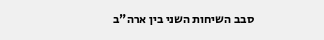סבב השיחות השני בין ארה"ב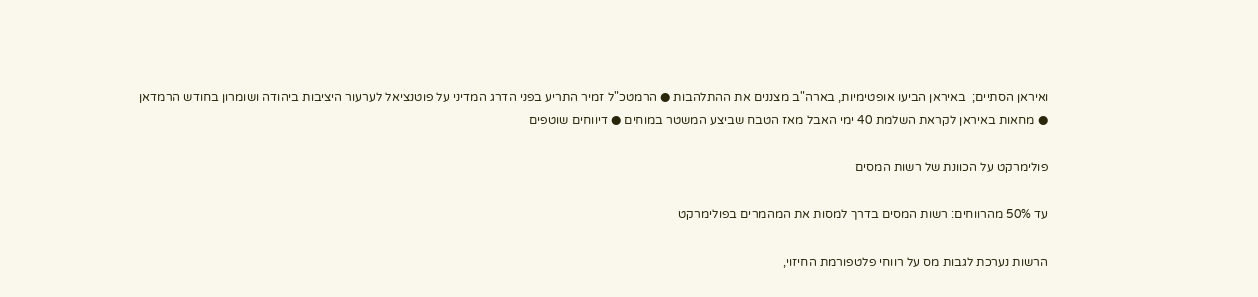ואיראן הסתיים;  באיראן הביעו אופטימיות, בארה"ב מצננים את ההתלהבות ● הרמטכ"ל זמיר התריע בפני הדרג המדיני על פוטנציאל לערעור היציבות ביהודה ושומרון בחודש הרמדאן ● מחאות באיראן לקראת השלמת 40 ימי האבל מאז הטבח שביצע המשטר במוחים ● דיווחים שוטפים

פולימרקט על הכוונת של רשות המסים

עד 50% מהרווחים: רשות המסים בדרך למסות את המהמרים בפולימרקט

הרשות נערכת לגבות מס על רווחי פלטפורמת החיזוי,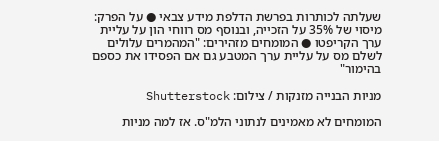שעלתה לכותרות בפרשת הדלפת מידע צבאי ● על הפרק: מיסוי של 35% על הזכייה, ובנוסף מס רווחי הון על עליית ערך הקריפטו ● המומחים מזהירים: "המהמרים עלולים לשלם מס על עליית ערך המטבע גם אם הפסידו את כספם בהימור"

מניות הבנייה מזנקות / צילום: Shutterstock

המומחים לא מאמינים לנתוני הלמ"ס. אז למה מניות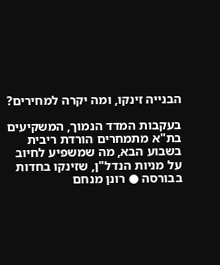הבנייה זינקו, ומה יקרה למחירים?

בעקבות המדד הנמוך, המשקיעים בת"א מתמחרים הורדת ריבית בשבוע הבא, מה שמשפיע לחיוב על מניות הנדל"ן, שזינקו בחדות בבורסה ● רונן מנחם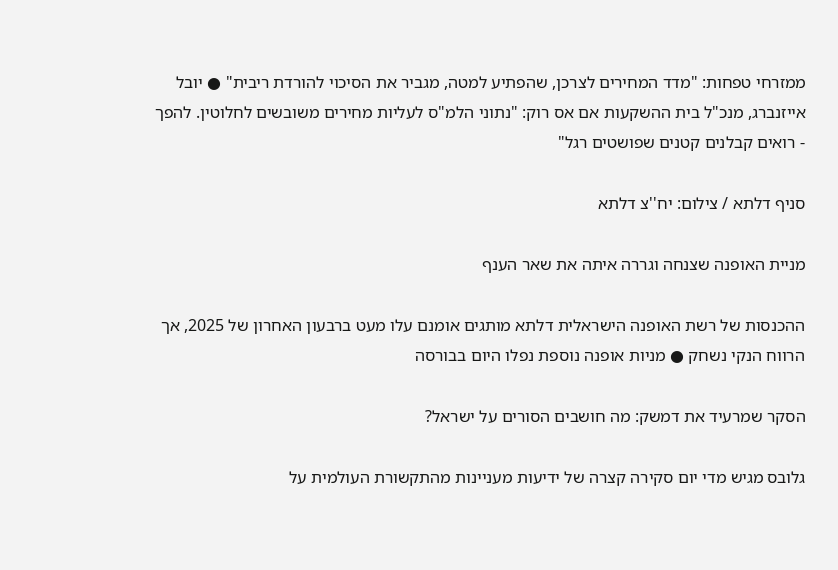ממזרחי טפחות: "מדד המחירים לצרכן, שהפתיע למטה, מגביר את הסיכוי להורדת ריבית" ● יובל אייזנברג, מנכ"ל בית ההשקעות אם אס רוק: "נתוני הלמ"ס לעליות מחירים משובשים לחלוטין. להפך - רואים קבלנים קטנים שפושטים רגל"

סניף דלתא / צילום: יח''צ דלתא

מניית האופנה שצנחה וגררה איתה את שאר הענף

ההכנסות של רשת האופנה הישראלית דלתא מותגים אומנם עלו מעט ברבעון האחרון של 2025, אך הרווח הנקי נשחק ● מניות אופנה נוספת נפלו היום בבורסה

הסקר שמרעיד את דמשק: מה חושבים הסורים על ישראל?

גלובס מגיש מדי יום סקירה קצרה של ידיעות מעניינות מהתקשורת העולמית על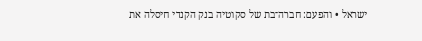ישראל • והפעם: חברה־בת של סקוטיה בנק הקנדי חיסלה את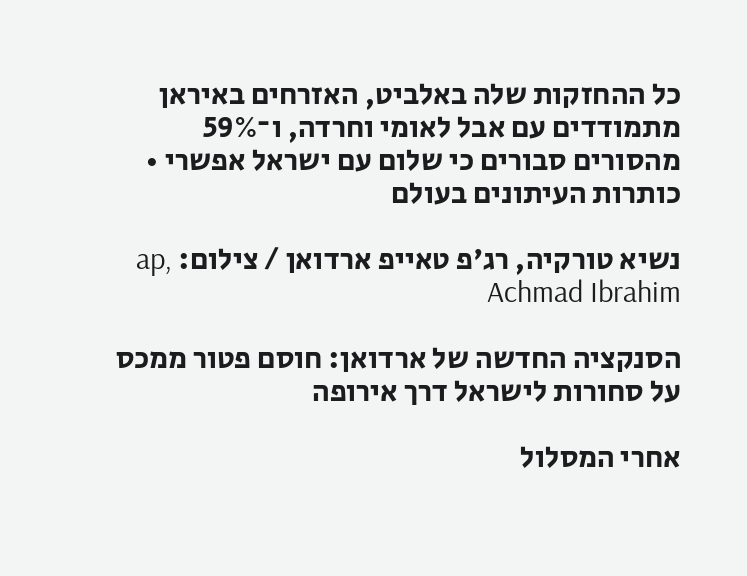כל ההחזקות שלה באלביט, האזרחים באיראן מתמודדים עם אבל לאומי וחרדה, ו־59% מהסורים סבורים כי שלום עם ישראל אפשרי • כותרות העיתונים בעולם

נשיא טורקיה, רג'פ טאייפ ארדואן / צילום: ap, Achmad Ibrahim

הסנקציה החדשה של ארדואן: חוסם פטור ממכס על סחורות לישראל דרך אירופה

אחרי המסלול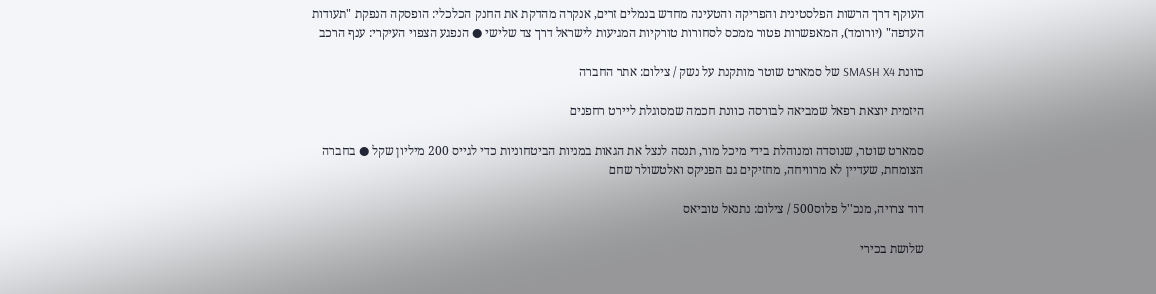העוקף דרך הרשות הפלסטינית והפריקה והטעינה מחדש בנמלים זרים, אנקרה מהדקת את החנק הכלכלי: הופסקה הנפקת "תעודות העדפה" (יורומד), המאפשרות פטור ממכס לסחורות טורקיות המגיעות לישראל דרך צד שלישי ● הנפגע הצפוי העיקרי: ענף הרכב

כוונת SMASH X4 של סמארט שוטר מותקנת על נשק / צילום: אתר החברה

היזמית יוצאת רפאל שמביאה לבורסה כוונת חכמה שמסוגלת ליירט רחפנים

סמארט שוטר, שנוסדה ומנוהלת בידי מיכל מור, תנסה לנצל את הגאות במניות הביטחוניות כדי לגייס 200 מיליון שקל ● בחברה הצומחת, שעדיין לא מרוויחה, מחזיקים גם הפניקס ואלטשולר שחם

דוד צרויה, מנכ''ל פלוס500 / צילום: נתנאל טוביאס

שלושת בכירי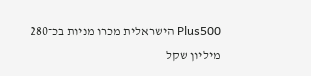Plus500 הישראלית מכרו מניות בכ־280 מיליון שקל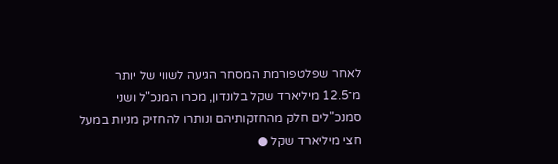לאחר שפלטפורמת המסחר הגיעה לשווי של יותר מ־12.5 מיליארד שקל בלונדון, מכרו המנכ"ל ושני סמנכ"לים חלק מהחזקותיהם ונותרו להחזיק מניות במעל חצי מיליארד שקל ●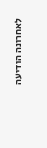לאחרונה הודיעה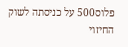פלוס500 על כניסתה לשוק החיזוי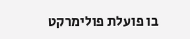בו פועלת פולימרקט